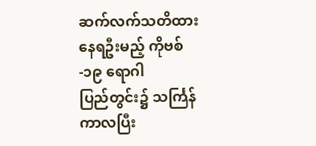ဆက်လက်သတိထားနေရဦးမည့် ကိုဗစ်-၁၉ ရောဂါ
ပြည်တွင်း၌ သင်္ကြန်ကာလပြီး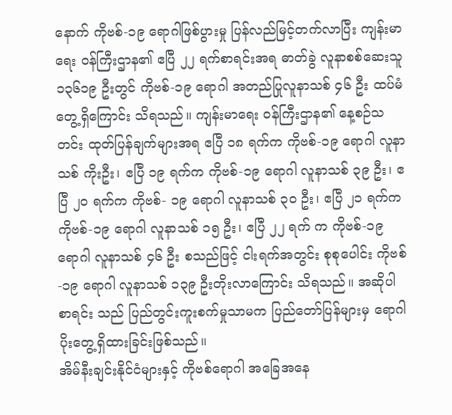နောက် ကိုဗစ်-၁၉ ရောဂါဖြစ်ပွားမှု ပြန်လည်မြင့်တက်လာပြီး ကျန်းမာရေး ဝန်ကြီးဌာန၏ ဧပြီ ၂၂ ရက်စာရင်းအရ ဓာတ်ခွဲ လူနာစစ်ဆေးသူ ၁၃၆၁၉ ဦးတွင် ကိုဗစ်-၁၉ ရောဂါ အတည်ပြုလူနာသစ် ၄၆ ဦး ထပ်မံတွေ့ရှိကြောင်း သိရသည်။ ကျန်းမာရေး ဝန်ကြီးဌာန၏ နေ့စဉ်သတင်း ထုတ်ပြန်ချက်များအရ ဧပြီ ၁၈ ရက်က ကိုဗစ်-၁၉ ရောဂါ လူနာသစ် ကိုးဦး၊ ဧပြီ ၁၉ ရက်က ကိုဗစ်-၁၉ ရောဂါ လူနာသစ် ၃၉ ဦး၊ ဧပြီ ၂၀ ရက်က ကိုဗစ်- ၁၉ ရောဂါ လူနာသစ် ၃၀ ဦး၊ ဧပြီ ၂၁ ရက်က ကိုဗစ်-၁၉ ရောဂါ လူနာသစ် ၁၅ ဦး၊ ဧပြီ ၂၂ ရက် က ကိုဗစ်-၁၉ ရောဂါ လူနာသစ် ၄၆ ဦး စသည်ဖြင့် ငါးရက်အတွင်း စုစုပေါင်း ကိုဗစ်-၁၉ ရောဂါ လူနာသစ် ၁၃၉ ဦးတိုးလာကြောင်း သိရသည်။ အဆိုပါစာရင်း သည် ပြည်တွင်းကူးစက်မှုသာမက ပြည်တော်ပြန်များမှ ရောဂါပိုးတွေ့ရှိထားခြင်းဖြစ်သည်။
အိမ်နီးချင်းနိုင်ငံများနှင့် ကိုဗစ်ရောဂါ အခြေအနေ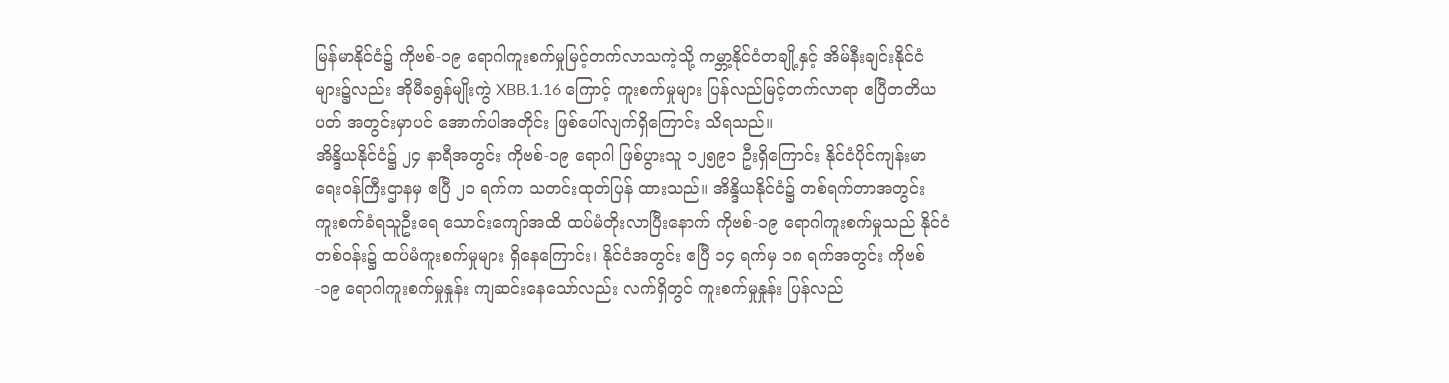မြန်မာနိုင်ငံ၌ ကိုဗစ်-၁၉ ရောဂါကူးစက်မှုမြင့်တက်လာသကဲ့သို့ ကမ္ဘာ့နိုင်ငံတချို့နှင့် အိမ်နီးချင်းနိုင်ငံများ၌လည်း အိုမီခရွန်မျိုးကွဲ XBB.1.16 ကြောင့် ကူးစက်မှုများ ပြန်လည်မြင့်တက်လာရာ ဧပြီတတိယပတ် အတွင်းမှာပင် အောက်ပါအတိုင်း ဖြစ်ပေါ်လျက်ရှိကြောင်း သိရသည်။
အိန္ဒိယနိုင်ငံ၌ ၂၄ နာရီအတွင်း ကိုဗစ်-၁၉ ရောဂါ ဖြစ်ပွားသူ ၁၂၅၉၁ ဦးရှိကြောင်း နိုင်ငံပိုင်ကျန်းမာ ရေးဝန်ကြီးဌာနမှ ဧပြီ ၂၁ ရက်က သတင်းထုတ်ပြန် ထားသည်။ အိန္ဒိယနိုင်ငံ၌ တစ်ရက်တာအတွင်း ကူးစက်ခံရသူဦးရေ သောင်းကျော်အထိ ထပ်မံတိုးလာပြီးနောက် ကိုဗစ်-၁၉ ရောဂါကူးစက်မှုသည် နိုင်ငံတစ်ဝန်း၌ ထပ်မံကူးစက်မှုများ ရှိနေကြောင်း၊ နိုင်ငံအတွင်း ဧပြီ ၁၄ ရက်မှ ၁၈ ရက်အတွင်း ကိုဗစ်-၁၉ ရောဂါကူးစက်မှုနှုန်း ကျဆင်းနေသော်လည်း လက်ရှိတွင် ကူးစက်မှုနှုန်း ပြန်လည်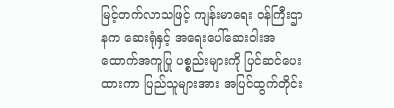မြင့်တက်လာသဖြင့် ကျန်းမာရေး ဝန်ကြီးဌာနက ဆေးရုံနှင့် အရေးပေါ်ဆေးဝါးအထောက်အကူပြု ပစ္စည်းများကို ပြင်ဆင်ပေးထားကာ ပြည်သူများအား အပြင်ထွက်တိုင်း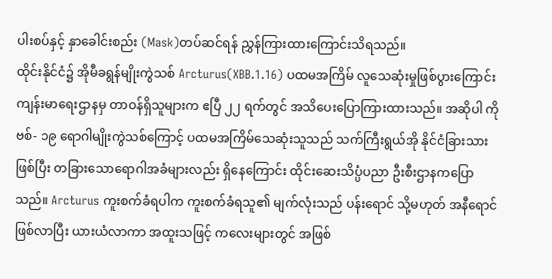ပါးစပ်နှင့် နှာခေါင်းစည်း (Mask)တပ်ဆင်ရန် ညွှန်ကြားထားကြောင်းသိရသည်။
ထိုင်းနိုင်ငံ၌ အိုမီခရွန်မျိုးကွဲသစ် Arcturus(XBB.1.16) ပထမအကြိမ် လူသေဆုံးမှုဖြစ်ပွားကြောင်း ကျန်းမာရေးဌာနမှ တာဝန်ရှိသူများက ဧပြီ ၂၂ ရက်တွင် အသိပေးပြောကြားထားသည်။ အဆိုပါ ကိုဗစ်- ၁၉ ရောဂါမျိုးကွဲသစ်ကြောင့် ပထမအကြိမ်သေဆုံးသူသည် သက်ကြီးရွယ်အို နိုင်ငံခြားသားဖြစ်ပြီး တခြားသောရောဂါအခံများလည်း ရှိနေကြောင်း ထိုင်းဆေးသိပ္ပံပညာ ဦးစီးဌာနကပြောသည်။ Arcturus ကူးစက်ခံရပါက ကူးစက်ခံရသူ၏ မျက်လုံးသည် ပန်းရောင် သို့မဟုတ် အနီရောင်ဖြစ်လာပြီး ယားယံလာကာ အထူးသဖြင့် ကလေးများတွင် အဖြစ်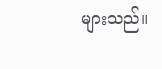များသည်။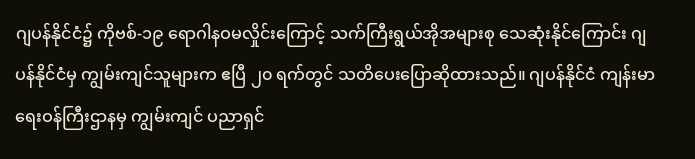ဂျပန်နိုင်ငံ၌ ကိုဗစ်-၁၉ ရောဂါနဝမလှိုင်းကြောင့် သက်ကြီးရွယ်အိုအများစု သေဆုံးနိုင်ကြောင်း ဂျပန်နိုင်ငံမှ ကျွမ်းကျင်သူများက ဧပြီ ၂၀ ရက်တွင် သတိပေးပြောဆိုထားသည်။ ဂျပန်နိုင်ငံ ကျန်းမာရေးဝန်ကြီးဌာနမှ ကျွမ်းကျင် ပညာရှင်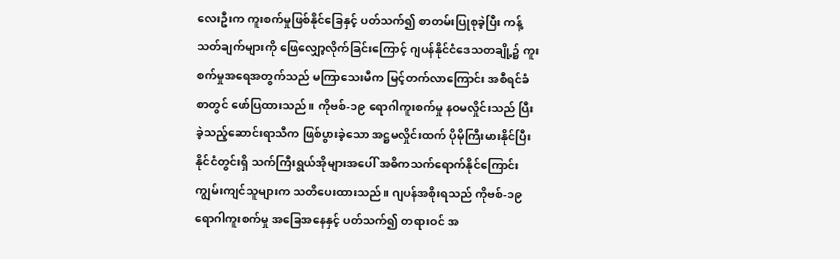လေးဦးက ကူးစက်မှုဖြစ်နိုင်ခြေနှင့် ပတ်သက်၍ စာတမ်းပြုစုခဲ့ပြီး ကန့်သတ်ချက်များကို ဖြေလျှော့လိုက်ခြင်းကြောင့် ဂျပန်နိုင်ငံဒေသတချို့၌ ကူးစက်မှုအရေအတွက်သည် မကြာသေးမီက မြင့်တက်လာကြောင်း အစီရင်ခံစာတွင် ဖော်ပြထားသည်။ ကိုဗစ်-၁၉ ရောဂါကူးစက်မှု နဝမလှိုင်းသည် ပြီးခဲ့သည့်ဆောင်းရာသီက ဖြစ်ပွားခဲ့သော အဋ္ဌမလှိုင်းထက် ပိုမိုကြီးမားနိုင်ပြီး နိုင်ငံတွင်းရှိ သက်ကြီးရွယ်အိုများအပေါ် အဓိကသက်ရောက်နိုင်ကြောင်း ကျွမ်းကျင်သူများက သတိပေးထားသည်။ ဂျပန်အစိုးရသည် ကိုဗစ်-၁၉ ရောဂါကူးစက်မှု အခြေအနေနှင့် ပတ်သက်၍ တရားဝင် အ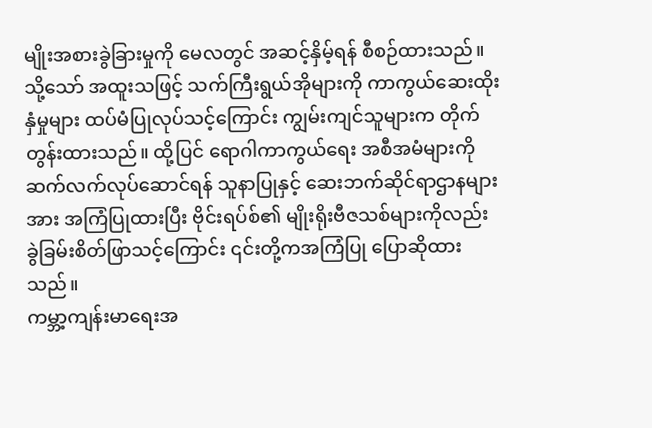မျိုးအစားခွဲခြားမှုကို မေလတွင် အဆင့်နှိမ့်ရန် စီစဉ်ထားသည်။ သို့သော် အထူးသဖြင့် သက်ကြီးရွယ်အိုများကို ကာကွယ်ဆေးထိုးနှံမှုများ ထပ်မံပြုလုပ်သင့်ကြောင်း ကျွမ်းကျင်သူများက တိုက်တွန်းထားသည်။ ထို့ပြင် ရောဂါကာကွယ်ရေး အစီအမံများကို ဆက်လက်လုပ်ဆောင်ရန် သူနာပြုနှင့် ဆေးဘက်ဆိုင်ရာဌာနများအား အကြံပြုထားပြီး ဗိုင်းရပ်စ်၏ မျိုးရိုးဗီဇသစ်များကိုလည်း ခွဲခြမ်းစိတ်ဖြာသင့်ကြောင်း ၎င်းတို့ကအကြံပြု ပြောဆိုထားသည်။
ကမ္ဘာ့ကျန်းမာရေးအ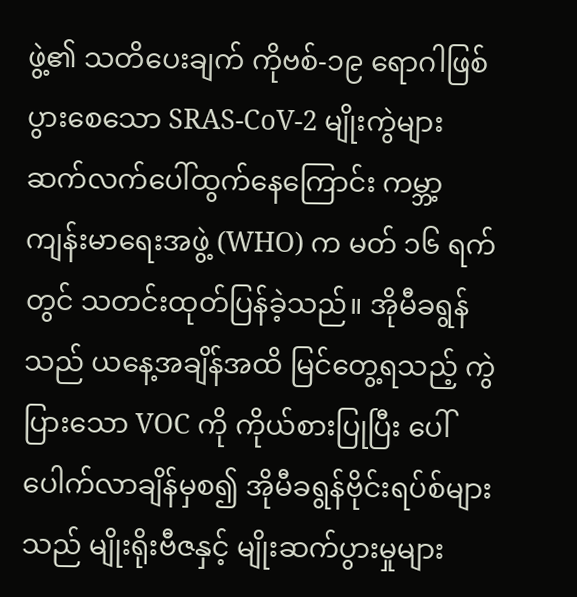ဖွဲ့၏ သတိပေးချက် ကိုဗစ်-၁၉ ရောဂါဖြစ်ပွားစေသော SRAS-CoV-2 မျိုးကွဲများ ဆက်လက်ပေါ်ထွက်နေကြောင်း ကမ္ဘာ့ ကျန်းမာရေးအဖွဲ့ (WHO) က မတ် ၁၆ ရက်တွင် သတင်းထုတ်ပြန်ခဲ့သည်။ အိုမီခရွန်သည် ယနေ့အချိန်အထိ မြင်တွေ့ရသည့် ကွဲပြားသော VOC ကို ကိုယ်စားပြုပြီး ပေါ်ပေါက်လာချိန်မှစ၍ အိုမီခရွန်ဗိုင်းရပ်စ်များသည် မျိုးရိုးဗီဇနှင့် မျိုးဆက်ပွားမှုများ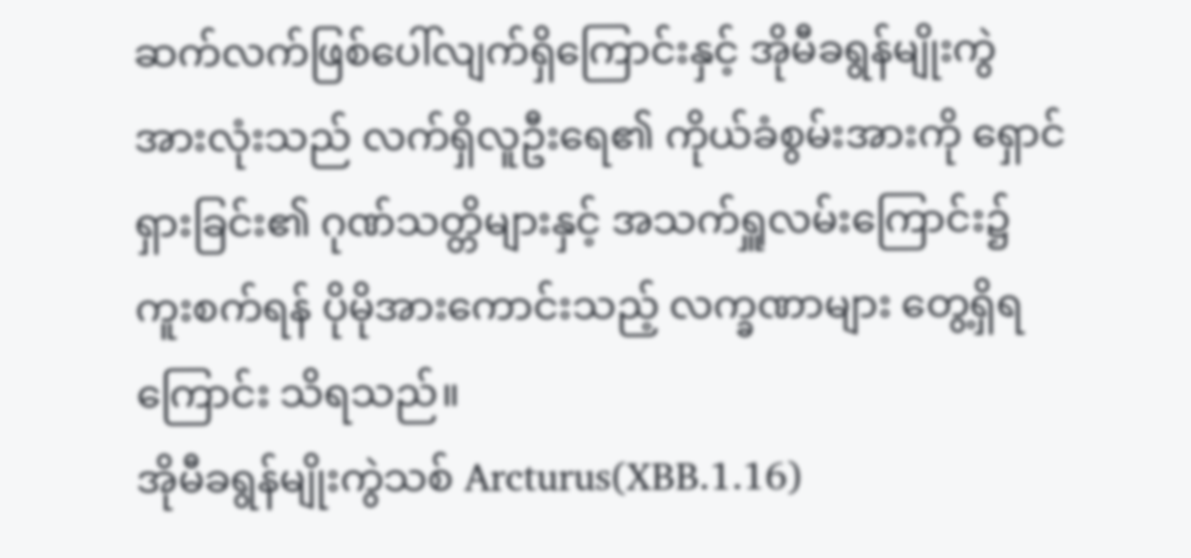ဆက်လက်ဖြစ်ပေါ်လျက်ရှိကြောင်းနှင့် အိုမီခရွန်မျိုးကွဲ အားလုံးသည် လက်ရှိလူဦးရေ၏ ကိုယ်ခံစွမ်းအားကို ရှောင်ရှားခြင်း၏ ဂုဏ်သတ္တိများနှင့် အသက်ရှူလမ်းကြောင်း၌ ကူးစက်ရန် ပိုမိုအားကောင်းသည့် လက္ခဏာများ တွေ့ရှိရကြောင်း သိရသည်။
အိုမီခရွန်မျိုးကွဲသစ် Arcturus(XBB.1.16)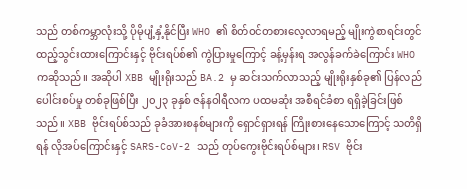သည် တစ်ကမ္ဘာလုံးသို့ ပိုမိုပျံ့နှံ့နိုင်ပြီး WHO ၏ စိတ်ဝင်တစားလေ့လာရမည့် မျိုးကွဲစာရင်းတွင် ထည့်သွင်းထားကြောင်းနှင့် ဗိုင်းရပ်စ်၏ ကွဲပြားမှုကြောင့် ခန့်မှန်းရ အလွန်ခက်ခဲကြောင်း WHO ကဆိုသည်။ အဆိုပါ XBB မျိုးရိုးသည် BA.2 မှ ဆင်းသက်လာသည့် မျိုးရိုးနှစ်ခု၏ ပြန်လည်ပေါင်းစပ်မှု တစ်ခုဖြစ်ပြီး ၂၀၂၃ ခုနှစ် ဇန်နဝါရီလက ပထမဆုံး အစီရင်ခံစာ ရရှိခဲ့ခြင်းဖြစ်သည်။ XBB ဗိုင်းရပ်စ်သည် ခုခံအားစနစ်များကို ရှောင်ရှားရန် ကြိုးစားနေသောကြောင့် သတိရှိရန် လိုအပ်ကြောင်းနှင့် SARS-CoV-2 သည် တုပ်ကွေးဗိုင်းရပ်စ်များ၊ RSV ဗိုင်း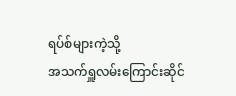ရပ်စ်များကဲ့သို့
အသက်ရှူလမ်းကြောင်းဆိုင်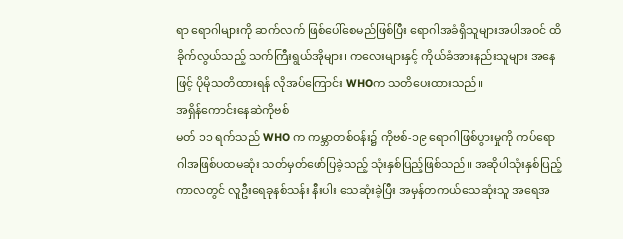ရာ ရောဂါများကို ဆက်လက် ဖြစ်ပေါ်စေမည်ဖြစ်ပြီး ရောဂါအခံရှိသူများအပါအဝင် ထိခိုက်လွယ်သည့် သက်ကြီးရွယ်အိုများ၊ ကလေးများနှင့် ကိုယ်ခံအားနည်းသူများ အနေဖြင့် ပိုမိုသတိထားရန် လိုအပ်ကြောင်း WHOက သတိပေးထားသည်။
အရှိန်ကောင်းနေဆဲကိုဗစ်
မတ် ၁၁ ရက်သည် WHO က ကမ္ဘာတစ်ဝန်း၌ ကိုဗစ်-၁၉ ရောဂါဖြစ်ပွားမှုကို ကပ်ရောဂါအဖြစ်ပထမဆုံး သတ်မှတ်ဖော်ပြခဲ့သည့် သုံးနှစ်ပြည့်ဖြစ်သည်။ အဆိုပါသုံးနှစ်ပြည့် ကာလတွင် လူဦးရေခုနစ်သန်း နီးပါး သေဆုံးခဲ့ပြီး အမှန်တကယ်သေဆုံးသူ အရေအ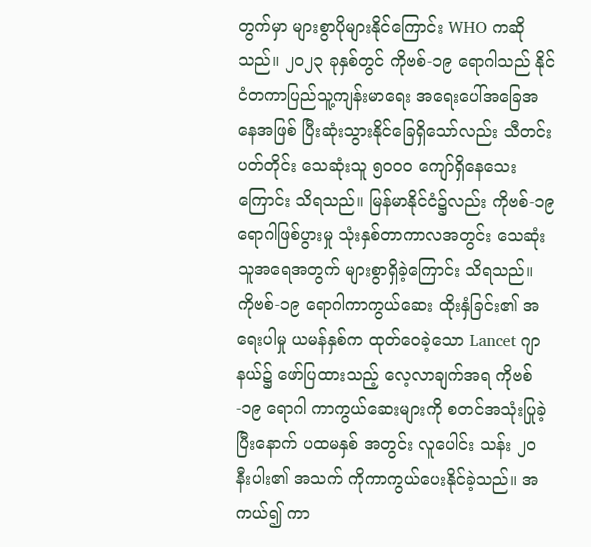တွက်မှာ များစွာပိုများနိုင်ကြောင်း WHO ကဆိုသည်။ ၂၀၂၃ ခုနှစ်တွင် ကိုဗစ်-၁၉ ရောဂါသည် နိုင်ငံတကာပြည်သူ့ကျန်းမာရေး အရေးပေါ်အခြေအနေအဖြစ် ပြီးဆုံးသွားနိုင်ခြေရှိသော်လည်း သီတင်းပတ်တိုင်း သေဆုံးသူ ၅၀၀၀ ကျော်ရှိနေသေးကြောင်း သိရသည်။ မြန်မာနိုင်ငံ၌လည်း ကိုဗစ်-၁၉ ရောဂါဖြစ်ပွားမှု သုံးနှစ်တာကာလအတွင်း သေဆုံးသူအရေအတွက် များစွာရှိခဲ့ကြောင်း သိရသည်။
ကိုဗစ်-၁၉ ရောဂါကာကွယ်ဆေး ထိုးနှံခြင်း၏ အရေးပါမှု ယမန်နှစ်က ထုတ်ဝေခဲ့သော Lancet ဂျာနယ်၌ ဖော်ပြထားသည့် လေ့လာချက်အရ ကိုဗစ်-၁၉ ရောဂါ ကာကွယ်ဆေးများကို စတင်အသုံးပြုခဲ့ပြီးနောက် ပထမနှစ် အတွင်း လူပေါင်း သန်း ၂၀ နီးပါး၏ အသက် ကိုကာကွယ်ပေးနိုင်ခဲ့သည်။ အကယ်၍ ကာ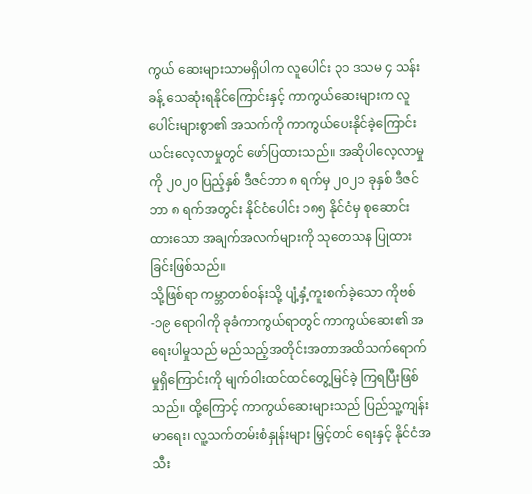ကွယ် ဆေးများသာမရှိပါက လူပေါင်း ၃၁ ဒသမ ၄ သန်းခန့် သေဆုံးရနိုင်ကြောင်းနှင့် ကာကွယ်ဆေးများက လူပေါင်းများစွာ၏ အသက်ကို ကာကွယ်ပေးနိုင်ခဲ့ကြောင်း ယင်းလေ့လာမှုတွင် ဖော်ပြထားသည်။ အဆိုပါလေ့လာမှုကို ၂၀၂၀ ပြည့်နှစ် ဒီဇင်ဘာ ၈ ရက်မှ ၂၀၂၁ ခုနှစ် ဒီဇင်ဘာ ၈ ရက်အတွင်း နိုင်ငံပေါင်း ၁၈၅ နိုင်ငံမှ စုဆောင်းထားသော အချက်အလက်များကို သုတေသန ပြုထားခြင်းဖြစ်သည်။
သို့ဖြစ်ရာ ကမ္ဘာတစ်ဝန်းသို့ ပျံ့နှံ့ကူးစက်ခဲ့သော ကိုဗစ်-၁၉ ရောဂါကို ခုခံကာကွယ်ရာတွင် ကာကွယ်ဆေး၏ အရေးပါမှုသည် မည်သည့်အတိုင်းအတာအထိသက်ရောက်မှုရှိကြောင်းကို မျက်ဝါးထင်ထင်တွေ့မြင်ခဲ့ ကြရပြီးဖြစ်သည်။ ထို့ကြောင့် ကာကွယ်ဆေးများသည် ပြည်သူ့ကျန်းမာရေး၊ လူ့သက်တမ်းစံနှုန်းများ မြှင့်တင် ရေးနှင့် နိုင်ငံအသီး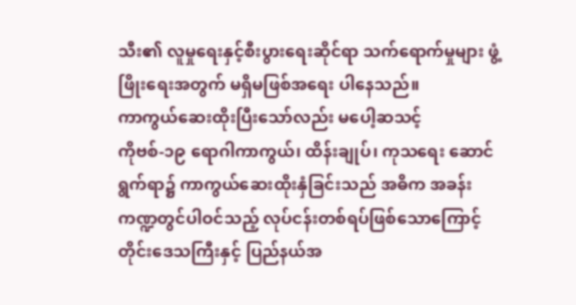သီး၏ လူမှုရေးနှင့်စီးပွားရေးဆိုင်ရာ သက်ရောက်မှုများ ဖွံ့ဖြိုးရေးအတွက် မရှိမဖြစ်အရေး ပါနေသည်။
ကာကွယ်ဆေးထိုးပြီးသော်လည်း မပေါ့ဆသင့်
ကိုဗစ်-၁၉ ရောဂါကာကွယ်၊ ထိန်းချုပ်၊ ကုသရေး ဆောင်ရွက်ရာ၌ ကာကွယ်ဆေးထိုးနှံခြင်းသည် အဓိက အခန်းကဏ္ဍတွင်ပါဝင်သည့် လုပ်ငန်းတစ်ရပ်ဖြစ်သောကြောင့် တိုင်းဒေသကြီးနှင့် ပြည်နယ်အ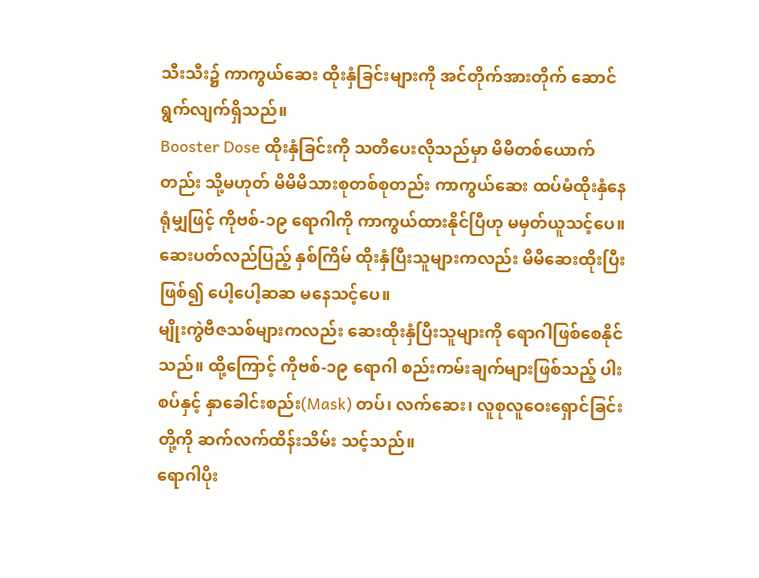သီးသီး၌ ကာကွယ်ဆေး ထိုးနှံခြင်းများကို အင်တိုက်အားတိုက် ဆောင်ရွက်လျက်ရှိသည်။
Booster Dose ထိုးနှံခြင်းကို သတိပေးလိုသည်မှာ မိမိတစ်ယောက်တည်း သို့မဟုတ် မိမိမိသားစုတစ်စုတည်း ကာကွယ်ဆေး ထပ်မံထိုးနှံနေရုံမျှဖြင့် ကိုဗစ်-၁၉ ရောဂါကို ကာကွယ်ထားနိုင်ပြီဟု မမှတ်ယူသင့်ပေ။ ဆေးပတ်လည်ပြည့် နှစ်ကြိမ် ထိုးနှံပြီးသူများကလည်း မိမိဆေးထိုးပြီးဖြစ်၍ ပေါ့ပေါ့ဆဆ မနေသင့်ပေ။
မျိုးကွဲဗီဇသစ်များကလည်း ဆေးထိုးနှံပြီးသူများကို ရောဂါဖြစ်စေနိုင်သည်။ ထို့ကြောင့် ကိုဗစ်-၁၉ ရောဂါ စည်းကမ်းချက်များဖြစ်သည့် ပါးစပ်နှင့် နှာခေါင်းစည်း(Mask) တပ်၊ လက်ဆေး၊ လူစုလူဝေးရှောင်ခြင်းတို့ကို ဆက်လက်ထိန်းသိမ်း သင့်သည်။
ရောဂါပိုး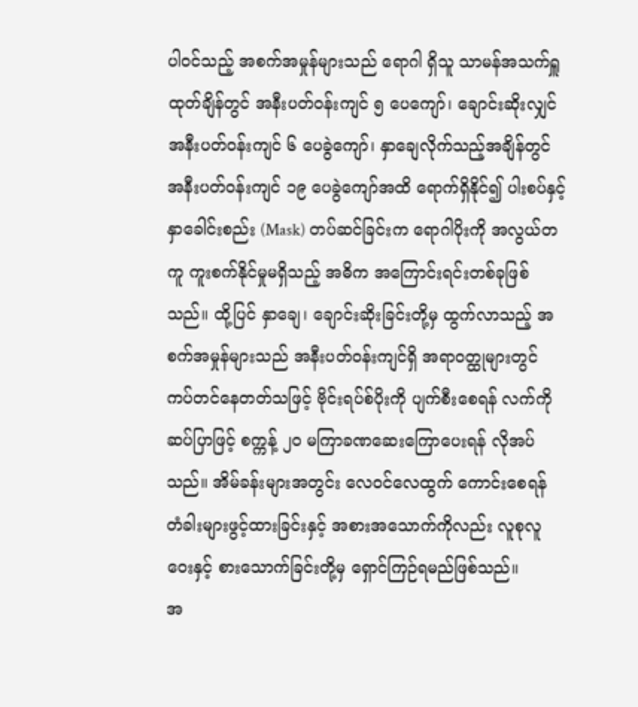ပါဝင်သည့် အစက်အမှုန်များသည် ရောဂါ ရှိသူ သာမန်အသက်ရှူ ထုတ်ချိန်တွင် အနီးပတ်ဝန်းကျင် ၅ ပေကျော်၊ ချောင်းဆိုးလျှင် အနီးပတ်ဝန်းကျင် ၆ ပေခွဲကျော်၊ နှာချေလိုက်သည့်အချိန်တွင် အနီးပတ်ဝန်းကျင် ၁၉ ပေခွဲကျော်အထိ ရောက်ရှိနိုင်၍ ပါးစပ်နှင့် နှာခေါင်းစည်း (Mask) တပ်ဆင်ခြင်းက ရောဂါပိုးကို အလွယ်တကူ ကူးစက်နိုင်မှုမရှိသည့် အဓိက အကြောင်းရင်းတစ်ခုဖြစ်သည်။ ထို့ပြင် နှာချေ၊ ချောင်းဆိုးခြင်းတို့မှ ထွက်လာသည့် အစက်အမှုန်များသည် အနီးပတ်ဝန်းကျင်ရှိ အရာဝတ္ထုများတွင် ကပ်တင်နေတတ်သဖြင့် ဗိုင်းရပ်စ်ပိုးကို ပျက်စီးစေရန် လက်ကို ဆပ်ပြာဖြင့် စက္ကန့် ၂၀ မကြာခဏဆေးကြောပေးရန် လိုအပ်သည်။ အိမ်ခန်းများအတွင်း လေဝင်လေထွက် ကောင်းစေရန် တံခါးများဖွင့်ထားခြင်းနှင့် အစားအသောက်ကိုလည်း လူစုလူဝေးနှင့် စားသောက်ခြင်းတို့မှ ရှောင်ကြဉ်ရမည်ဖြစ်သည်။
အ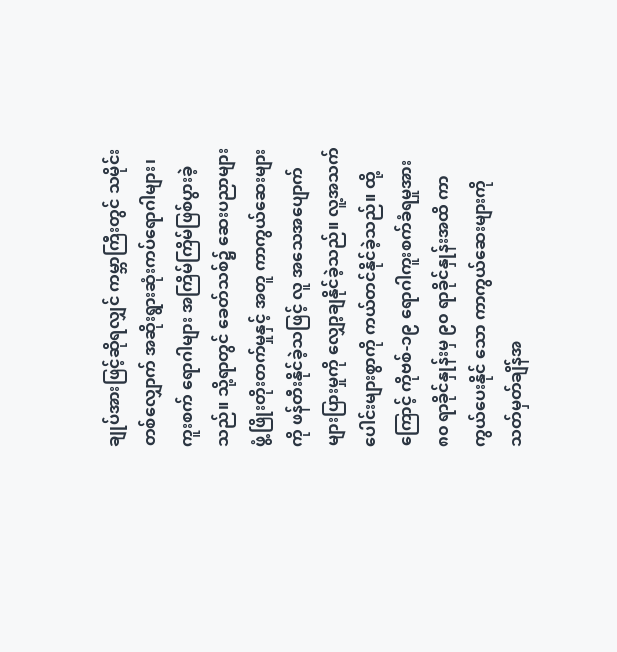ချုပ်အားဖြင့်ဆိုရလျှင် ကမ္ဘာကြီးတွင် သမိုင်းတစ်လျှောက် အဆိုးရွားဆုံးကပ်ရောဂါများ၊ ကူးစက် ရောဂါများ အကြိမ်ကြိမ်ဖြစ်ပွားခဲ့သည်။ သို့ရာတွင် ခေတ်သစ်၌ ဆေးပညာများ ဖွံ့ဖြိုးတိုးတက်မှုနှင့် အတူ ကာကွယ်ဆေးများကို ဖန်တီးနိုင်ခဲ့သဖြင့် လူ အသေအပျောက် များပြားမှုကို လျှော့ချနိုင်ခဲ့သည်။ လူ့အသက်ပေါင်းများစွာကို ကယ်တင်နိုင်ခဲ့သည်။ ထို့ကြောင့် ကိုဗစ်-၁၉ ရောဂါကူးစက်ခံရမှုအား ၈၀ ရာခိုင်နှုန်းမှ ၉၀ ရာခိုင်နှုန်းအထိ ကာကွယ်ပေးနိုင် သော ကာကွယ်ဆေးများကို သတ်မှတ်ချိန်အ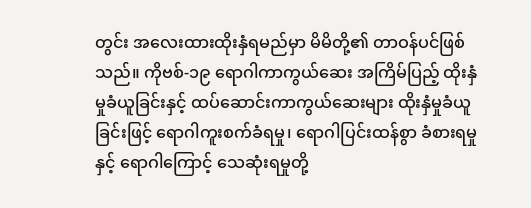တွင်း အလေးထားထိုးနှံရမည်မှာ မိမိတို့၏ တာဝန်ပင်ဖြစ် သည်။ ကိုဗစ်-၁၉ ရောဂါကာကွယ်ဆေး အကြိမ်ပြည့် ထိုးနှံမှုခံယူခြင်းနှင့် ထပ်ဆောင်းကာကွယ်ဆေးများ ထိုးနှံမှုခံယူခြင်းဖြင့် ရောဂါကူးစက်ခံရမှု၊ ရောဂါပြင်းထန်စွာ ခံစားရမှုနှင့် ရောဂါကြောင့် သေဆုံးရမှုတို့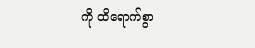ကို ထိရောက်စွာ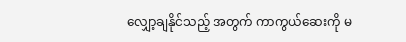လျှော့ချနိုင်သည့် အတွက် ကာကွယ်ဆေးကို မ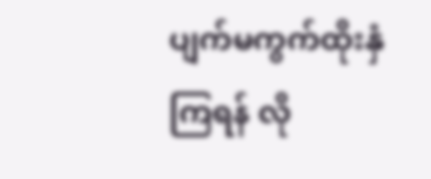ပျက်မကွက်ထိုးနှံကြရန် လို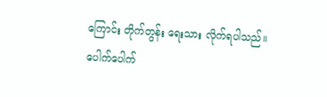ကြောင်း တိုက်တွန်း ရေးသား လိုက်ရပါသည်။
ပေါက်ပေါက်